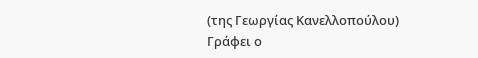(της Γεωργίας Κανελλοπούλου)
Γράφει ο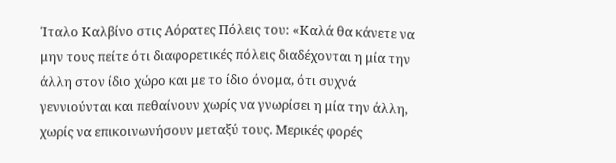Ίταλο Καλβίνο στις Αόρατες Πόλεις του: «Καλά θα κάνετε να μην τους πείτε ότι διαφορετικές πόλεις διαδέχονται η μία την άλλη στον ίδιο χώρο και με το ίδιο όνομα, ότι συχνά γεννιούνται και πεθαίνουν χωρίς να γνωρίσει η μία την άλλη, χωρίς να επικοινωνήσουν μεταξύ τους. Μερικές φορές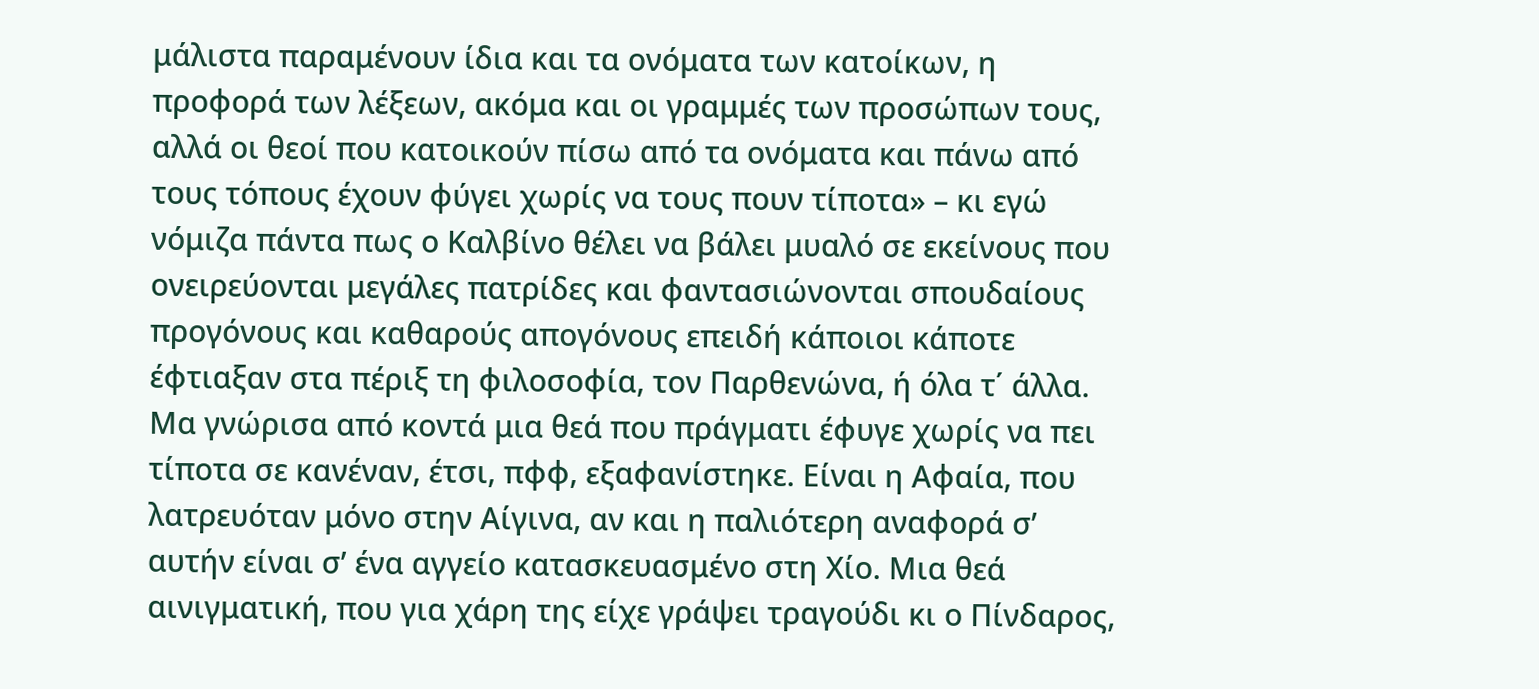μάλιστα παραμένουν ίδια και τα ονόματα των κατοίκων, η προφορά των λέξεων, ακόμα και οι γραμμές των προσώπων τους, αλλά οι θεοί που κατοικούν πίσω από τα ονόματα και πάνω από τους τόπους έχουν φύγει χωρίς να τους πουν τίποτα» – κι εγώ νόμιζα πάντα πως ο Καλβίνο θέλει να βάλει μυαλό σε εκείνους που ονειρεύονται μεγάλες πατρίδες και φαντασιώνονται σπουδαίους προγόνους και καθαρούς απογόνους επειδή κάποιοι κάποτε έφτιαξαν στα πέριξ τη φιλοσοφία, τον Παρθενώνα, ή όλα τ΄ άλλα.
Μα γνώρισα από κοντά μια θεά που πράγματι έφυγε χωρίς να πει τίποτα σε κανέναν, έτσι, πφφ, εξαφανίστηκε. Είναι η Αφαία, που λατρευόταν μόνο στην Αίγινα, αν και η παλιότερη αναφορά σ’ αυτήν είναι σ’ ένα αγγείο κατασκευασμένο στη Χίο. Μια θεά αινιγματική, που για χάρη της είχε γράψει τραγούδι κι ο Πίνδαρος,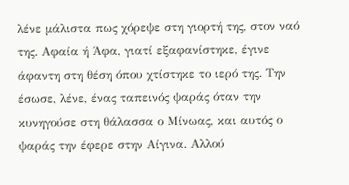λένε μάλιστα πως χόρεψε στη γιορτή της, στον ναό της. Αφαία ή Άφα, γιατί εξαφανίστηκε, έγινε άφαντη στη θέση όπου χτίστηκε το ιερό της. Την έσωσε, λένε, ένας ταπεινός ψαράς όταν την κυνηγούσε στη θάλασσα ο Μίνωας, και αυτός ο ψαράς την έφερε στην Αίγινα. Αλλού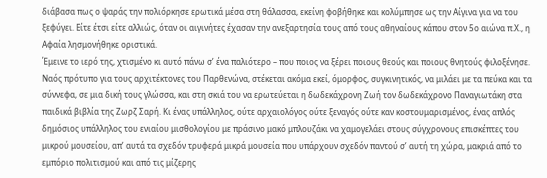διάβασα πως ο ψαράς την πολιόρκησε ερωτικά μέσα στη θάλασσα, εκείνη φοβήθηκε και κολύμπησε ως την Αίγινα για να του ξεφύγει. Είτε έτσι είτε αλλιώς, όταν οι αιγινήτες έχασαν την ανεξαρτησία τους από τους αθηναίους κάπου στον 5ο αιώνα π.Χ., η Αφαία λησμονήθηκε οριστικά.
Έμεινε το ιερό της, χτισμένο κι αυτό πάνω σ’ ένα παλιότερο – που ποιος να ξέρει ποιους θεούς και ποιους θνητούς φιλοξένησε. Ναός πρότυπο για τους αρχιτέκτονες του Παρθενώνα, στέκεται ακόμα εκεί, όμορφος, συγκινητικός, να μιλάει με τα πεύκα και τα σύννεφα, σε μια δική τους γλώσσα, και στη σκιά του να ερωτεύεται η δωδεκάχρονη Ζωή τον δωδεκάχρονο Παναγιωτάκη στα παιδικά βιβλία της Ζωρζ Σαρή. Κι ένας υπάλληλος, ούτε αρχαιολόγος ούτε ξεναγός ούτε καν κοστουμαρισμένος, ένας απλός δημόσιος υπάλληλος του ενιαίου μισθολογίου με πράσινο μακό μπλουζάκι να χαμογελάει στους σύγχρονους επισκέπτες του μικρού μουσείου, απ’ αυτά τα σχεδόν τρυφερά μικρά μουσεία που υπάρχουν σχεδόν παντού σ’ αυτή τη χώρα, μακριά από το εμπόριο πολιτισμού και από τις μίζερης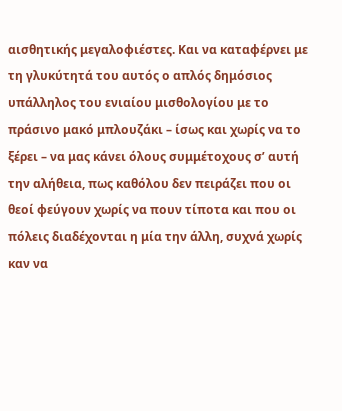αισθητικής μεγαλοφιέστες. Και να καταφέρνει με τη γλυκύτητά του αυτός ο απλός δημόσιος υπάλληλος του ενιαίου μισθολογίου με το πράσινο μακό μπλουζάκι – ίσως και χωρίς να το ξέρει – να μας κάνει όλους συμμέτοχους σ’ αυτή την αλήθεια, πως καθόλου δεν πειράζει που οι θεοί φεύγουν χωρίς να πουν τίποτα και που οι πόλεις διαδέχονται η μία την άλλη, συχνά χωρίς καν να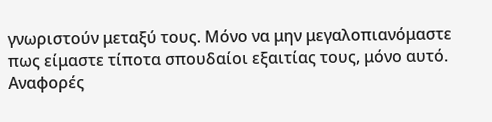γνωριστούν μεταξύ τους. Μόνο να μην μεγαλοπιανόμαστε πως είμαστε τίποτα σπουδαίοι εξαιτίας τους, μόνο αυτό.
Αναφορές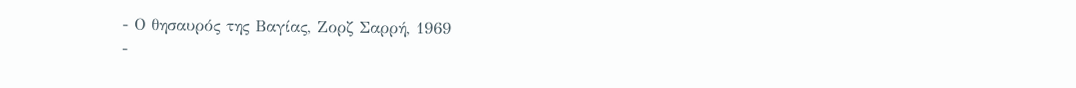- Ο θησαυρός της Βαγίας, Ζορζ Σαρρή, 1969
-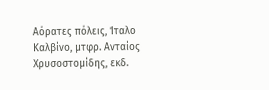Αόρατες πόλεις, Ίταλο Καλβίνο, μτφρ. Ανταίος Χρυσοστομίδης, εκδ.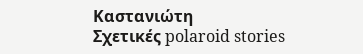Καστανιώτη
Σχετικές polaroid stories